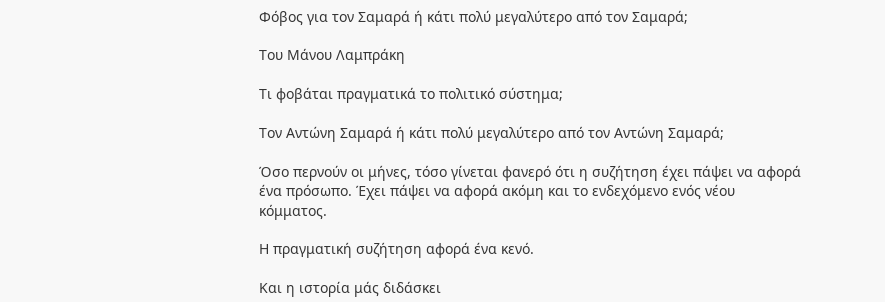Φόβος για τον Σαμαρά ή κάτι πολύ μεγαλύτερο από τον Σαμαρά;

Του Μάνου Λαμπράκη

Τι φοβάται πραγματικά το πολιτικό σύστημα;

Τον Αντώνη Σαμαρά ή κάτι πολύ μεγαλύτερο από τον Αντώνη Σαμαρά;

Όσο περνούν οι μήνες, τόσο γίνεται φανερό ότι η συζήτηση έχει πάψει να αφορά ένα πρόσωπο. Έχει πάψει να αφορά ακόμη και το ενδεχόμενο ενός νέου κόμματος.

Η πραγματική συζήτηση αφορά ένα κενό.

Και η ιστορία μάς διδάσκει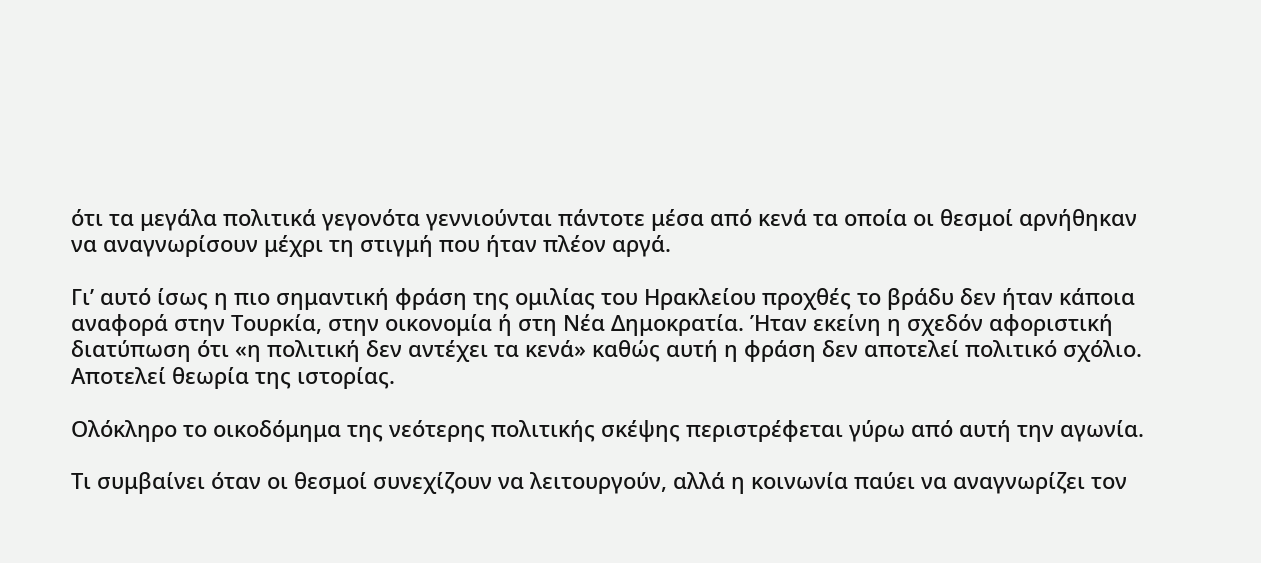ότι τα μεγάλα πολιτικά γεγονότα γεννιούνται πάντοτε μέσα από κενά τα οποία οι θεσμοί αρνήθηκαν να αναγνωρίσουν μέχρι τη στιγμή που ήταν πλέον αργά.

Γι’ αυτό ίσως η πιο σημαντική φράση της ομιλίας του Ηρακλείου προχθές το βράδυ δεν ήταν κάποια αναφορά στην Τουρκία, στην οικονομία ή στη Νέα Δημοκρατία. Ήταν εκείνη η σχεδόν αφοριστική διατύπωση ότι «η πολιτική δεν αντέχει τα κενά» καθώς αυτή η φράση δεν αποτελεί πολιτικό σχόλιο. Αποτελεί θεωρία της ιστορίας.

Ολόκληρο το οικοδόμημα της νεότερης πολιτικής σκέψης περιστρέφεται γύρω από αυτή την αγωνία.

Τι συμβαίνει όταν οι θεσμοί συνεχίζουν να λειτουργούν, αλλά η κοινωνία παύει να αναγνωρίζει τον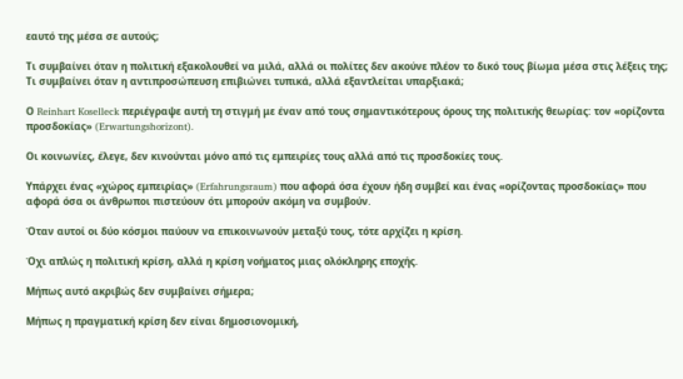εαυτό της μέσα σε αυτούς;

Τι συμβαίνει όταν η πολιτική εξακολουθεί να μιλά, αλλά οι πολίτες δεν ακούνε πλέον το δικό τους βίωμα μέσα στις λέξεις της; Τι συμβαίνει όταν η αντιπροσώπευση επιβιώνει τυπικά, αλλά εξαντλείται υπαρξιακά;

Ο Reinhart Koselleck περιέγραψε αυτή τη στιγμή με έναν από τους σημαντικότερους όρους της πολιτικής θεωρίας: τον «ορίζοντα προσδοκίας» (Erwartungshorizont).

Οι κοινωνίες, έλεγε, δεν κινούνται μόνο από τις εμπειρίες τους αλλά από τις προσδοκίες τους.

Υπάρχει ένας «χώρος εμπειρίας» (Erfahrungsraum) που αφορά όσα έχουν ήδη συμβεί και ένας «ορίζοντας προσδοκίας» που αφορά όσα οι άνθρωποι πιστεύουν ότι μπορούν ακόμη να συμβούν.

Όταν αυτοί οι δύο κόσμοι παύουν να επικοινωνούν μεταξύ τους, τότε αρχίζει η κρίση.

Όχι απλώς η πολιτική κρίση, αλλά η κρίση νοήματος μιας ολόκληρης εποχής.

Μήπως αυτό ακριβώς δεν συμβαίνει σήμερα;

Μήπως η πραγματική κρίση δεν είναι δημοσιονομική,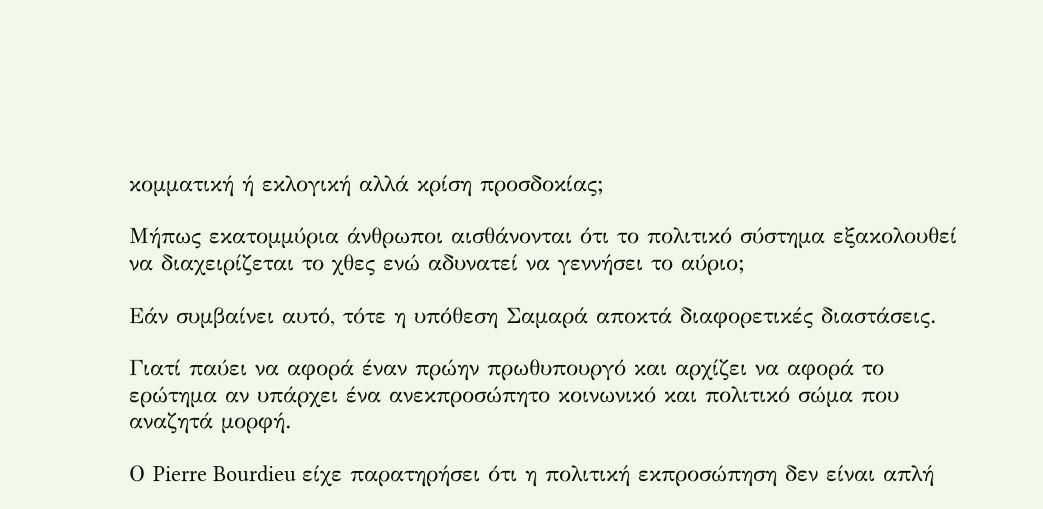κομματική ή εκλογική αλλά κρίση προσδοκίας;

Μήπως εκατομμύρια άνθρωποι αισθάνονται ότι το πολιτικό σύστημα εξακολουθεί να διαχειρίζεται το χθες ενώ αδυνατεί να γεννήσει το αύριο;

Εάν συμβαίνει αυτό, τότε η υπόθεση Σαμαρά αποκτά διαφορετικές διαστάσεις.

Γιατί παύει να αφορά έναν πρώην πρωθυπουργό και αρχίζει να αφορά το ερώτημα αν υπάρχει ένα ανεκπροσώπητο κοινωνικό και πολιτικό σώμα που αναζητά μορφή.

Ο Pierre Bourdieu είχε παρατηρήσει ότι η πολιτική εκπροσώπηση δεν είναι απλή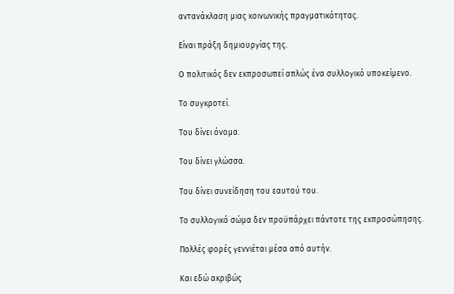αντανάκλαση μιας κοινωνικής πραγματικότητας.

Είναι πράξη δημιουργίας της.

Ο πολιτικός δεν εκπροσωπεί απλώς ένα συλλογικό υποκείμενο.

Το συγκροτεί.

Του δίνει όνομα.

Του δίνει γλώσσα.

Του δίνει συνείδηση του εαυτού του.

Το συλλογικό σώμα δεν προϋπάρχει πάντοτε της εκπροσώπησης.

Πολλές φορές γεννιέται μέσα από αυτήν.

Και εδώ ακριβώς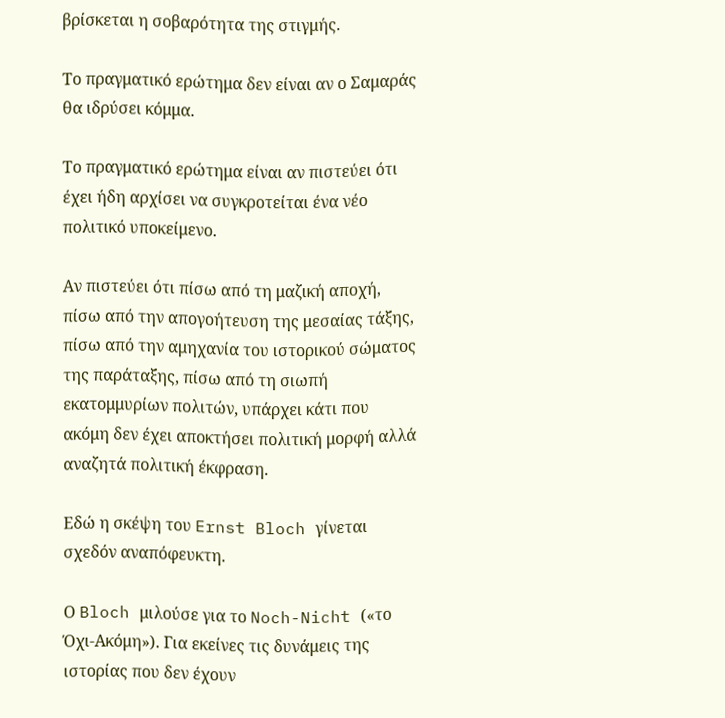βρίσκεται η σοβαρότητα της στιγμής.

Το πραγματικό ερώτημα δεν είναι αν ο Σαμαράς θα ιδρύσει κόμμα.

Το πραγματικό ερώτημα είναι αν πιστεύει ότι έχει ήδη αρχίσει να συγκροτείται ένα νέο πολιτικό υποκείμενο.

Αν πιστεύει ότι πίσω από τη μαζική αποχή, πίσω από την απογοήτευση της μεσαίας τάξης, πίσω από την αμηχανία του ιστορικού σώματος της παράταξης, πίσω από τη σιωπή εκατομμυρίων πολιτών, υπάρχει κάτι που ακόμη δεν έχει αποκτήσει πολιτική μορφή αλλά αναζητά πολιτική έκφραση.

Εδώ η σκέψη του Ernst Bloch γίνεται σχεδόν αναπόφευκτη.

Ο Bloch μιλούσε για το Noch-Nicht («το Όχι-Ακόμη»). Για εκείνες τις δυνάμεις της ιστορίας που δεν έχουν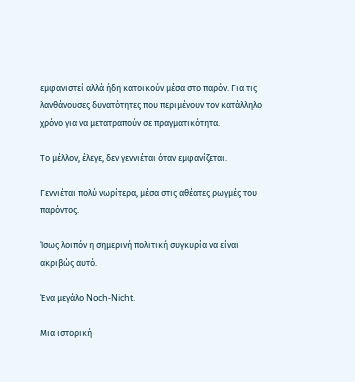εμφανιστεί αλλά ήδη κατοικούν μέσα στο παρόν. Για τις λανθάνουσες δυνατότητες που περιμένουν τον κατάλληλο χρόνο για να μετατραπούν σε πραγματικότητα.

Το μέλλον, έλεγε, δεν γεννιέται όταν εμφανίζεται.

Γεννιέται πολύ νωρίτερα, μέσα στις αθέατες ρωγμές του παρόντος.

Ίσως λοιπόν η σημερινή πολιτική συγκυρία να είναι ακριβώς αυτό.

Ένα μεγάλο Noch-Nicht.

Μια ιστορική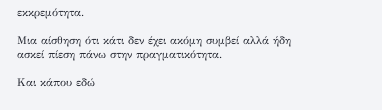εκκρεμότητα.

Μια αίσθηση ότι κάτι δεν έχει ακόμη συμβεί αλλά ήδη ασκεί πίεση πάνω στην πραγματικότητα.

Και κάπου εδώ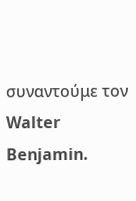συναντούμε τον Walter Benjamin.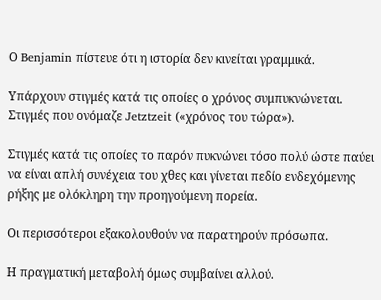Ο Benjamin πίστευε ότι η ιστορία δεν κινείται γραμμικά.

Υπάρχουν στιγμές κατά τις οποίες ο χρόνος συμπυκνώνεται. Στιγμές που ονόμαζε Jetztzeit («χρόνος του τώρα»).

Στιγμές κατά τις οποίες το παρόν πυκνώνει τόσο πολύ ώστε παύει να είναι απλή συνέχεια του χθες και γίνεται πεδίο ενδεχόμενης ρήξης με ολόκληρη την προηγούμενη πορεία.

Οι περισσότεροι εξακολουθούν να παρατηρούν πρόσωπα.

Η πραγματική μεταβολή όμως συμβαίνει αλλού.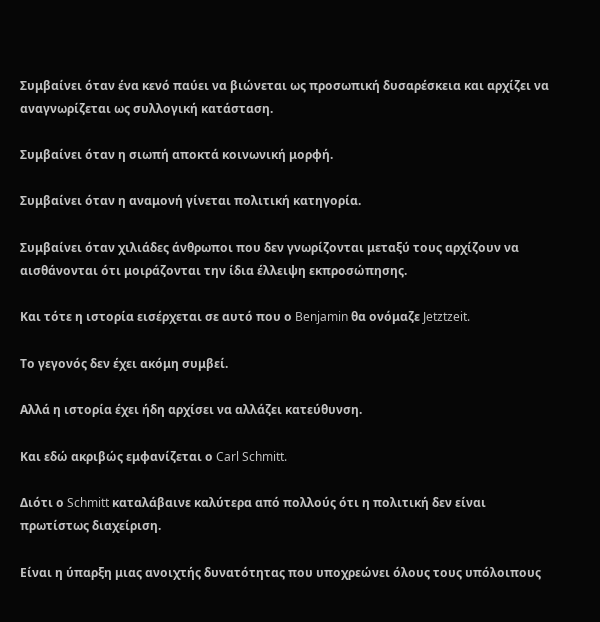Συμβαίνει όταν ένα κενό παύει να βιώνεται ως προσωπική δυσαρέσκεια και αρχίζει να αναγνωρίζεται ως συλλογική κατάσταση.

Συμβαίνει όταν η σιωπή αποκτά κοινωνική μορφή.

Συμβαίνει όταν η αναμονή γίνεται πολιτική κατηγορία.

Συμβαίνει όταν χιλιάδες άνθρωποι που δεν γνωρίζονται μεταξύ τους αρχίζουν να αισθάνονται ότι μοιράζονται την ίδια έλλειψη εκπροσώπησης.

Και τότε η ιστορία εισέρχεται σε αυτό που ο Benjamin θα ονόμαζε Jetztzeit.

Το γεγονός δεν έχει ακόμη συμβεί.

Αλλά η ιστορία έχει ήδη αρχίσει να αλλάζει κατεύθυνση.

Και εδώ ακριβώς εμφανίζεται ο Carl Schmitt.

Διότι ο Schmitt καταλάβαινε καλύτερα από πολλούς ότι η πολιτική δεν είναι πρωτίστως διαχείριση.

Είναι η ύπαρξη μιας ανοιχτής δυνατότητας που υποχρεώνει όλους τους υπόλοιπους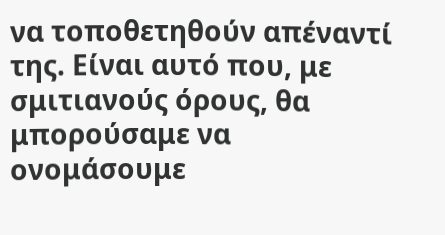να τοποθετηθούν απέναντί της. Είναι αυτό που, με σμιτιανούς όρους, θα μπορούσαμε να ονομάσουμε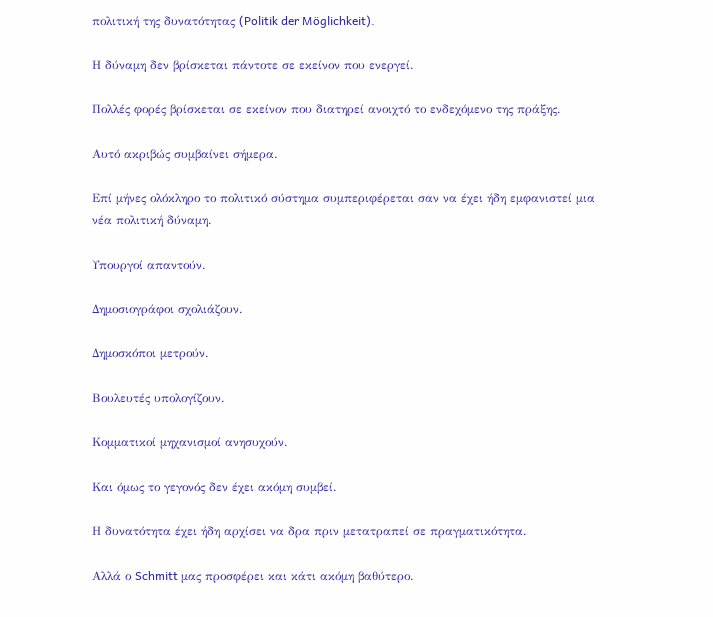πολιτική της δυνατότητας (Politik der Möglichkeit).

Η δύναμη δεν βρίσκεται πάντοτε σε εκείνον που ενεργεί.

Πολλές φορές βρίσκεται σε εκείνον που διατηρεί ανοιχτό το ενδεχόμενο της πράξης.

Αυτό ακριβώς συμβαίνει σήμερα.

Επί μήνες ολόκληρο το πολιτικό σύστημα συμπεριφέρεται σαν να έχει ήδη εμφανιστεί μια νέα πολιτική δύναμη.

Υπουργοί απαντούν.

Δημοσιογράφοι σχολιάζουν.

Δημοσκόποι μετρούν.

Βουλευτές υπολογίζουν.

Κομματικοί μηχανισμοί ανησυχούν.

Και όμως το γεγονός δεν έχει ακόμη συμβεί.

Η δυνατότητα έχει ήδη αρχίσει να δρα πριν μετατραπεί σε πραγματικότητα.

Αλλά ο Schmitt μας προσφέρει και κάτι ακόμη βαθύτερο.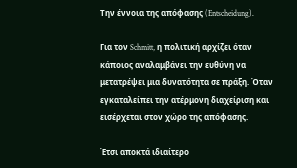Την έννοια της απόφασης (Entscheidung).

Για τον Schmitt, η πολιτική αρχίζει όταν κάποιος αναλαμβάνει την ευθύνη να μετατρέψει μια δυνατότητα σε πράξη. Όταν εγκαταλείπει την ατέρμονη διαχείριση και εισέρχεται στον χώρο της απόφασης.

Έτσι αποκτά ιδιαίτερο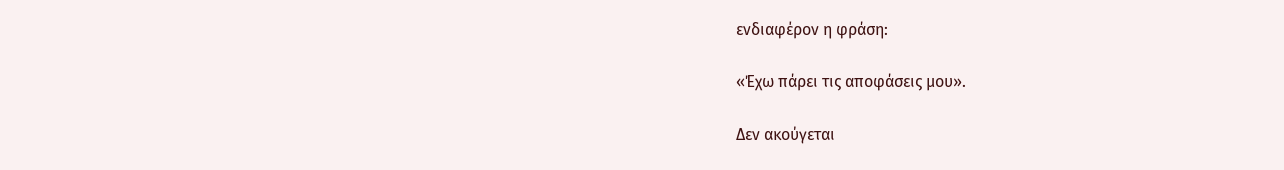ενδιαφέρον η φράση:

«Έχω πάρει τις αποφάσεις μου».

Δεν ακούγεται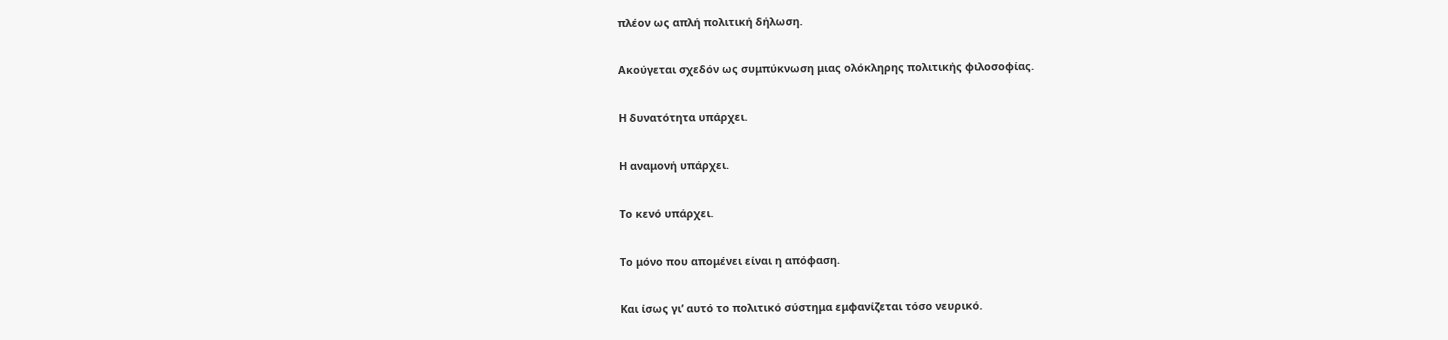πλέον ως απλή πολιτική δήλωση.

Ακούγεται σχεδόν ως συμπύκνωση μιας ολόκληρης πολιτικής φιλοσοφίας.

Η δυνατότητα υπάρχει.

Η αναμονή υπάρχει.

Το κενό υπάρχει.

Το μόνο που απομένει είναι η απόφαση.

Και ίσως γι’ αυτό το πολιτικό σύστημα εμφανίζεται τόσο νευρικό.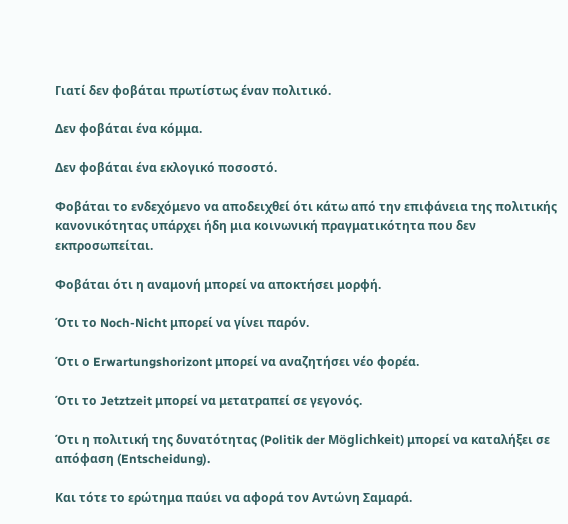Γιατί δεν φοβάται πρωτίστως έναν πολιτικό.

Δεν φοβάται ένα κόμμα.

Δεν φοβάται ένα εκλογικό ποσοστό.

Φοβάται το ενδεχόμενο να αποδειχθεί ότι κάτω από την επιφάνεια της πολιτικής κανονικότητας υπάρχει ήδη μια κοινωνική πραγματικότητα που δεν εκπροσωπείται.

Φοβάται ότι η αναμονή μπορεί να αποκτήσει μορφή.

Ότι το Noch-Nicht μπορεί να γίνει παρόν.

Ότι ο Erwartungshorizont μπορεί να αναζητήσει νέο φορέα.

Ότι το Jetztzeit μπορεί να μετατραπεί σε γεγονός.

Ότι η πολιτική της δυνατότητας (Politik der Möglichkeit) μπορεί να καταλήξει σε απόφαση (Entscheidung).

Και τότε το ερώτημα παύει να αφορά τον Αντώνη Σαμαρά.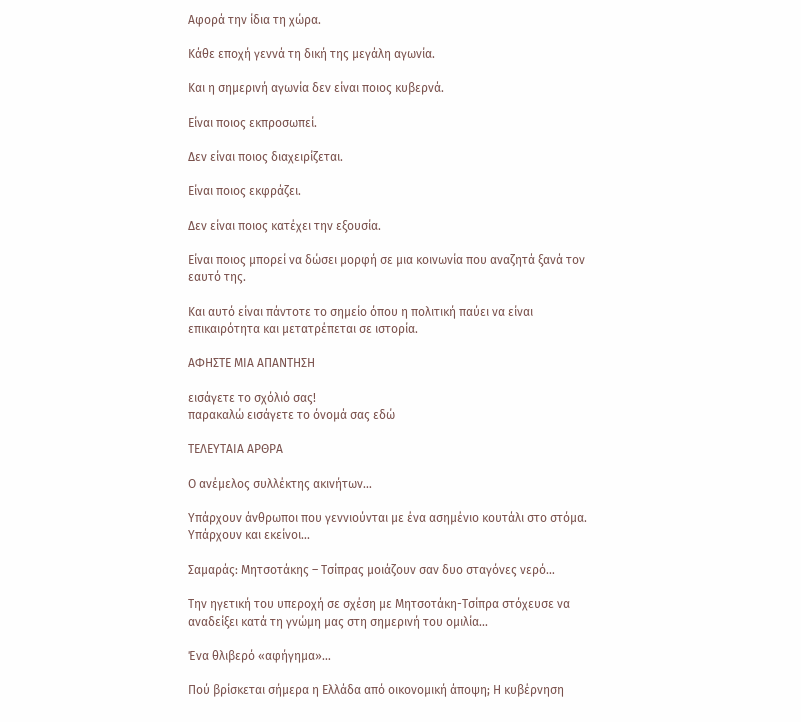Αφορά την ίδια τη χώρα.

Κάθε εποχή γεννά τη δική της μεγάλη αγωνία.

Και η σημερινή αγωνία δεν είναι ποιος κυβερνά.

Είναι ποιος εκπροσωπεί.

Δεν είναι ποιος διαχειρίζεται.

Είναι ποιος εκφράζει.

Δεν είναι ποιος κατέχει την εξουσία.

Είναι ποιος μπορεί να δώσει μορφή σε μια κοινωνία που αναζητά ξανά τον εαυτό της.

Και αυτό είναι πάντοτε το σημείο όπου η πολιτική παύει να είναι επικαιρότητα και μετατρέπεται σε ιστορία.

ΑΦΗΣΤΕ ΜΙΑ ΑΠΑΝΤΗΣΗ

εισάγετε το σχόλιό σας!
παρακαλώ εισάγετε το όνομά σας εδώ

ΤΕΛΕΥΤΑΙΑ ΑΡΘΡΑ

Ο ανέμελος συλλέκτης ακινήτων…

Υπάρχουν άνθρωποι που γεννιούνται με ένα ασημένιο κουτάλι στο στόμα. Υπάρχουν και εκείνοι...

Σαμαράς: Μητσοτάκης – Τσίπρας μοιάζουν σαν δυο σταγόνες νερό…

Την ηγετική του υπεροχή σε σχέση με Μητσοτάκη-Τσίπρα στόχευσε να αναδείξει κατά τη γνώμη μας στη σημερινή του ομιλία...

Ένα θλιβερό «αφήγημα»…

Πού βρίσκεται σήμερα η Ελλάδα από οικονομική άποψη; Η κυβέρνηση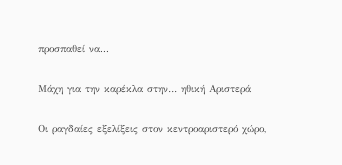προσπαθεί να...

Μάχη για την καρέκλα στην… ηθική Αριστερά

Οι ραγδαίες εξελίξεις στον κεντροαριστερό χώρο,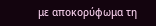με αποκορύφωμα τη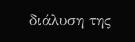διάλυση της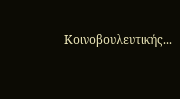Κοινοβουλευτικής...